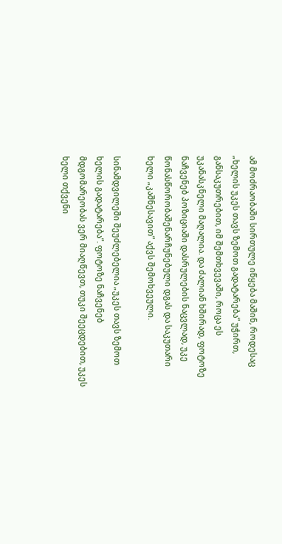ამ მოძრაობაში სირთულე იწყება მაშინ, როდესაც „ხელის უკეს თავს ზემოთ გადატარება“ უჭირთ, განსაკუთრებით, იმ შემთხვევაში, როცა ეს უკანასკნელი მაღალია. და ძალიან ხშირად, ფოტოზე ნაჩვენებ პოზიციაში დასრულების ნაცვლად, უკე წონასწორობაშენარჩუნებული დგას და საკუთარი ხელი „კაშნესავით“ აქვს შემოხვეული.

სინამდვილეში შეუძლებელია „უკეს თავს ზემოთ ხელის გადატარება“. ფოტოზე ნაჩვენებ მდგომარეობას ვერ მიაღწევთ, თუკი შეეცდებით, უკეს ხელი თქვენი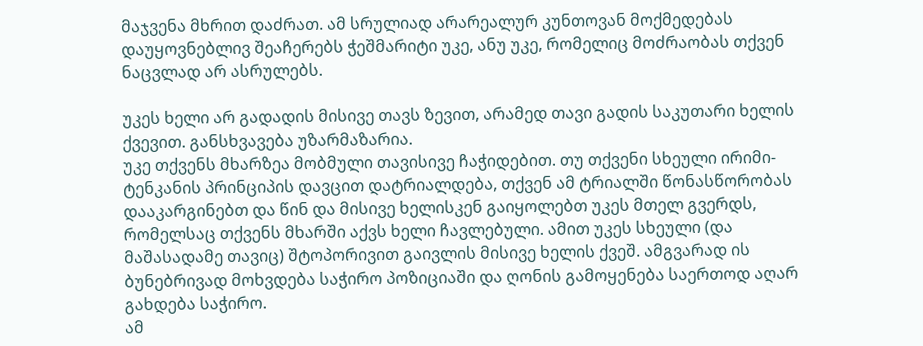მაჯვენა მხრით დაძრათ. ამ სრულიად არარეალურ კუნთოვან მოქმედებას დაუყოვნებლივ შეაჩერებს ჭეშმარიტი უკე, ანუ უკე, რომელიც მოძრაობას თქვენ ნაცვლად არ ასრულებს.

უკეს ხელი არ გადადის მისივე თავს ზევით, არამედ თავი გადის საკუთარი ხელის ქვევით. განსხვავება უზარმაზარია.
უკე თქვენს მხარზეა მობმული თავისივე ჩაჭიდებით. თუ თქვენი სხეული ირიმი-ტენკანის პრინციპის დავცით დატრიალდება, თქვენ ამ ტრიალში წონასწორობას დააკარგინებთ და წინ და მისივე ხელისკენ გაიყოლებთ უკეს მთელ გვერდს, რომელსაც თქვენს მხარში აქვს ხელი ჩავლებული. ამით უკეს სხეული (და მაშასადამე თავიც) შტოპორივით გაივლის მისივე ხელის ქვეშ. ამგვარად ის ბუნებრივად მოხვდება საჭირო პოზიციაში და ღონის გამოყენება საერთოდ აღარ გახდება საჭირო.
ამ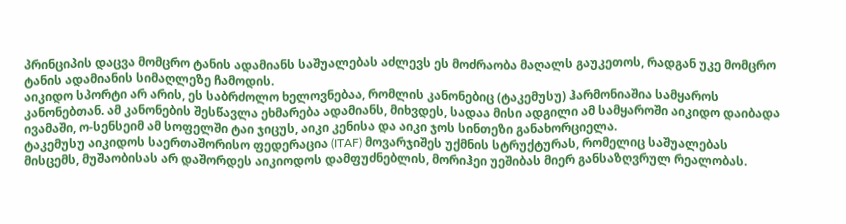პრინციპის დაცვა მომცრო ტანის ადამიანს საშუალებას აძლევს ეს მოძრაობა მაღალს გაუკეთოს, რადგან უკე მომცრო ტანის ადამიანის სიმაღლეზე ჩამოდის.
აიკიდო სპორტი არ არის, ეს საბრძოლო ხელოვნებაა, რომლის კანონებიც (ტაკემუსუ) ჰარმონიაშია სამყაროს კანონებთან. ამ კანონების შესწავლა ეხმარება ადამიანს, მიხვდეს, სადაა მისი ადგილი ამ სამყაროში აიკიდო დაიბადა ივამაში, ო-სენსეიმ ამ სოფელში ტაი ჯიცუს, აიკი კენისა და აიკი ჯოს სინთეზი განახორციელა.
ტაკემუსუ აიკიდოს საერთაშორისო ფედერაცია (ITAF) მოვარჯიშეს უქმნის სტრუქტურას, რომელიც საშუალებას მისცემს, მუშაობისას არ დაშორდეს აიკიოდოს დამფუძნებლის, მორიჰეი უეშიბას მიერ განსაზღვრულ რეალობას.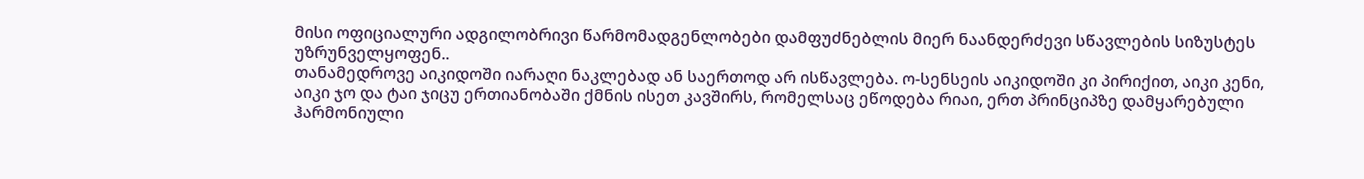მისი ოფიციალური ადგილობრივი წარმომადგენლობები დამფუძნებლის მიერ ნაანდერძევი სწავლების სიზუსტეს უზრუნველყოფენ..
თანამედროვე აიკიდოში იარაღი ნაკლებად ან საერთოდ არ ისწავლება. ო-სენსეის აიკიდოში კი პირიქით, აიკი კენი, აიკი ჯო და ტაი ჯიცუ ერთიანობაში ქმნის ისეთ კავშირს, რომელსაც ეწოდება რიაი, ერთ პრინციპზე დამყარებული ჰარმონიული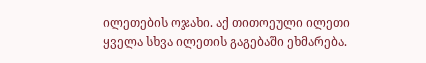ილეთების ოჯახი. აქ თითოეული ილეთი ყველა სხვა ილეთის გაგებაში ეხმარება.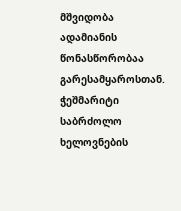მშვიდობა ადამიანის წონასწორობაა გარესამყაროსთან. ჭეშმარიტი საბრძოლო ხელოვნების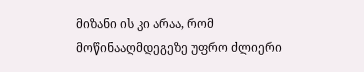მიზანი ის კი არაა, რომ მოწინააღმდეგეზე უფრო ძლიერი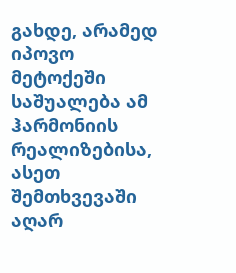გახდე, არამედ იპოვო მეტოქეში საშუალება ამ ჰარმონიის რეალიზებისა, ასეთ შემთხვევაში აღარ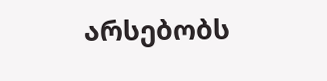არსებობს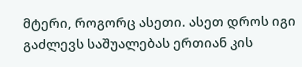მტერი, როგორც ასეთი. ასეთ დროს იგი გაძლევს საშუალებას ერთიან კის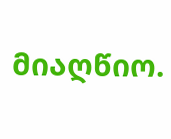მიაღწიო.